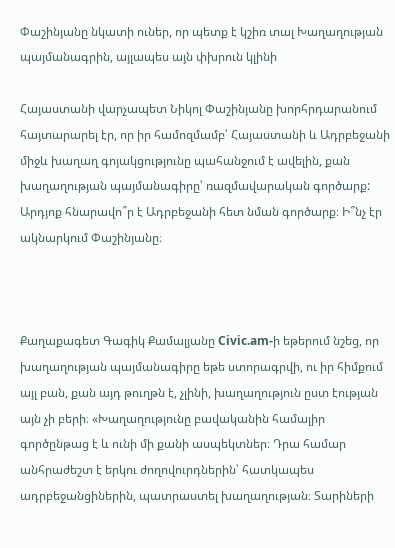Փաշինյանը նկատի ուներ, որ պետք է կշիռ տալ Խաղաղության պայմանագրին, այլապես այն փխրուն կլինի

Հայաստանի վարչապետ Նիկոլ Փաշինյանը խորհրդարանում հայտարարել էր, որ իր համոզմամբ՝ Հայաստանի և Ադրբեջանի միջև խաղաղ գոյակցությունը պահանջում է ավելին, քան խաղաղության պայմանագիրը՝ ռազմավարական գործարք: Արդյոք հնարավո՞ր է Ադրբեջանի հետ նման գործարք։ Ի՞նչ էր ակնարկում Փաշինյանը։



Քաղաքագետ Գագիկ Քամալյանը Civic.am-ի եթերում նշեց, որ խաղաղության պայմանագիրը եթե ստորագրվի, ու իր հիմքում այլ բան, քան այդ թուղթն է, չլինի, խաղաղություն ըստ էության այն չի բերի։ «Խաղաղությունը բավականին համալիր գործընթաց է և ունի մի քանի ասպեկտներ։ Դրա համար անհրաժեշտ է երկու ժողովուրդներին՝ հատկապես ադրբեջանցիներին, պատրաստել խաղաղության։ Տարիների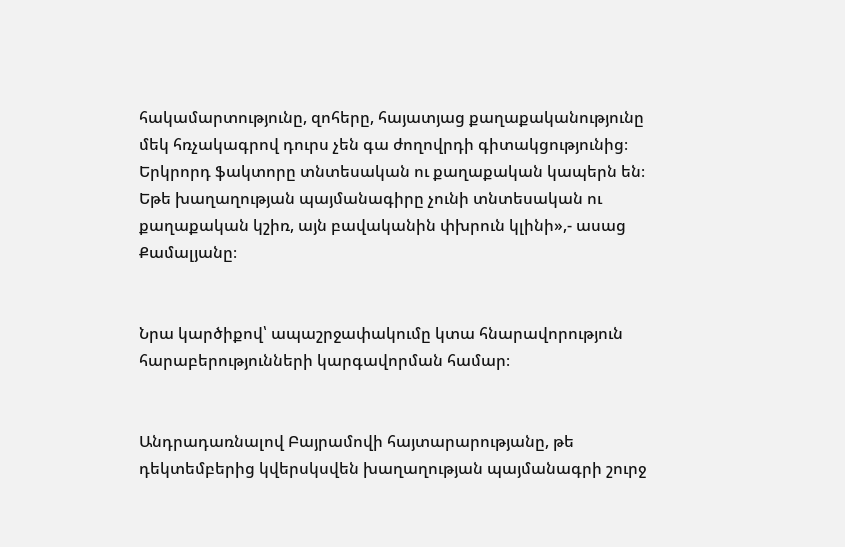հակամարտությունը, զոհերը, հայատյաց քաղաքականությունը մեկ հռչակագրով դուրս չեն գա ժողովրդի գիտակցությունից։ Երկրորդ ֆակտորը տնտեսական ու քաղաքական կապերն են։ Եթե խաղաղության պայմանագիրը չունի տնտեսական ու քաղաքական կշիռ, այն բավականին փխրուն կլինի»,- ասաց Քամալյանը։


Նրա կարծիքով՝ ապաշրջափակումը կտա հնարավորություն հարաբերությունների կարգավորման համար։


Անդրադառնալով Բայրամովի հայտարարությանը, թե դեկտեմբերից կվերսկսվեն խաղաղության պայմանագրի շուրջ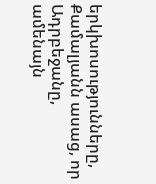երկխոսությունները, Քամալյանն ասաց, որ Ադրբեջանը, ամենայն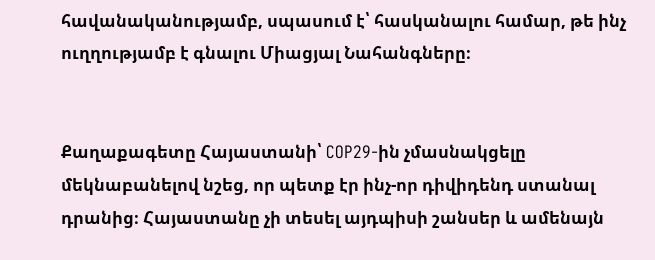հավանականությամբ, սպասում է՝ հասկանալու համար, թե ինչ ուղղությամբ է գնալու Միացյալ Նահանգները։


Քաղաքագետը Հայաստանի՝ COP29-ին չմասնակցելը մեկնաբանելով նշեց, որ պետք էր ինչ-որ դիվիդենդ ստանալ դրանից։ Հայաստանը չի տեսել այդպիսի շանսեր և ամենայն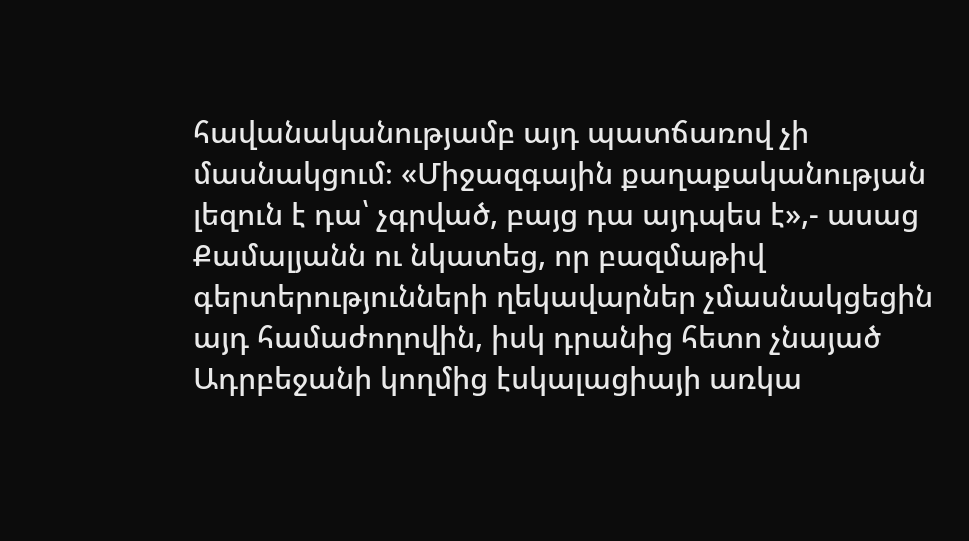հավանականությամբ այդ պատճառով չի մասնակցում։ «Միջազգային քաղաքականության լեզուն է դա՝ չգրված, բայց դա այդպես է»,- ասաց Քամալյանն ու նկատեց, որ բազմաթիվ գերտերությունների ղեկավարներ չմասնակցեցին այդ համաժողովին, իսկ դրանից հետո չնայած Ադրբեջանի կողմից էսկալացիայի առկա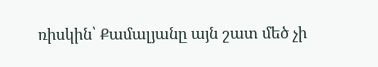ռիսկին՝ Քամալյանը այն շատ մեծ չի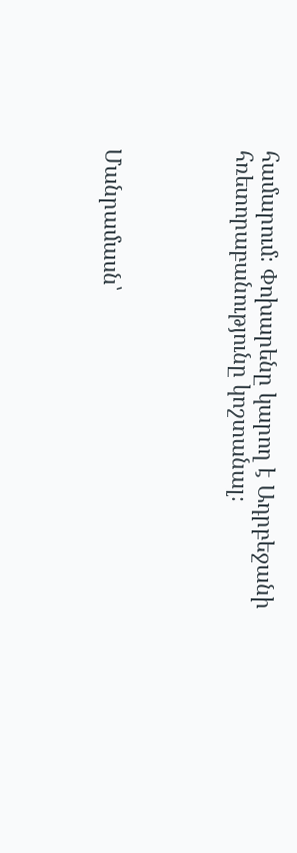համարում։ Փոխարենը կարող է Ադրբեջանի հռետորաբանությունը կոշտանալ։




Մանրամասն՝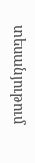տեսանյութում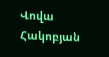Վովա Հակոբյան